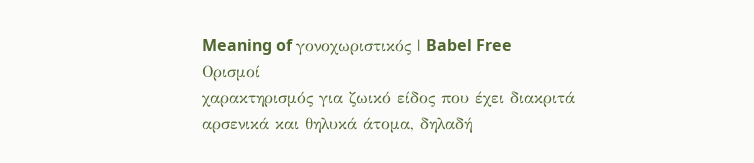Meaning of γονοχωριστικός | Babel Free
Ορισμοί
χαρακτηρισμός για ζωικό είδος που έχει διακριτά αρσενικά και θηλυκά άτομα, δηλαδή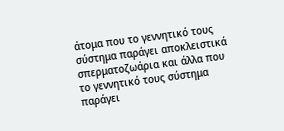άτομα που το γεννητικό τους σύστημα παράγει αποκλειστικά σπερματοζωάρια και άλλα που το γεννητικό τους σύστημα παράγει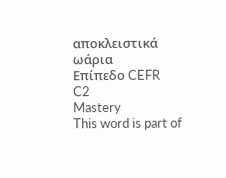αποκλειστικά ωάρια
Επίπεδο CEFR
C2
Mastery
This word is part of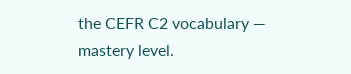the CEFR C2 vocabulary — mastery level.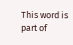This word is part of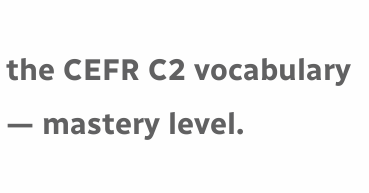the CEFR C2 vocabulary — mastery level.